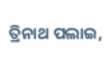ତ୍ରିନାଥ ପଲାଇ,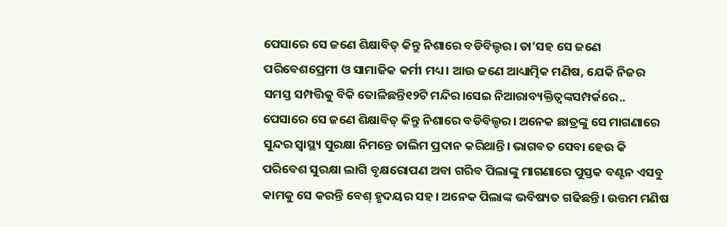ପେସାରେ ସେ ଜଣେ ଶିକ୍ଷାବିତ୍ କିନ୍ତୁ ନିଶାରେ ବଡିବିଲ୍ଡର। ତା’ସହ ସେ ଜଣେ ପରିବେଶପ୍ରେମୀ ଓ ସାମାଜିକ କର୍ମୀ ମଧ୍ୟ। ଆଉ ଜଣେ ଆଧ୍ୟାତ୍ମିକ ମଣିଷ, ଯେକି ନିଜର ସମସ୍ତ ସମ୍ପତ୍ତିକୁ ବିକି ତୋଳିଛନ୍ତି୧୨ଟି ମନ୍ଦିର।ସେଇ ନିଆରାବ୍ୟକ୍ତିତ୍ୱଙ୍କସମ୍ପର୍କରେ..
ପେସାରେ ସେ ଜଣେ ଶିକ୍ଷାବିତ୍ କିନ୍ତୁ ନିଶାରେ ବଡିବିଲ୍ଡର। ଅନେକ ଛାତ୍ରଙ୍କୁ ସେ ମାଗଣାରେ ସୁନ୍ଦର ସ୍ବାସ୍ଥ୍ୟ ସୁରକ୍ଷା ନିମନ୍ତେ ତାଲିମ ପ୍ରଦାନ କରିଥାନ୍ତି। ଭାଗବତ ସେବା ହେଉ କି ପରିବେଶ ସୁରକ୍ଷା ଲାଗି ବୃକ୍ଷରୋପଣ ଅବା ଗରିବ ପିଲାଙ୍କୁ ମାଗଣାରେ ପୁସ୍ତକ ବଣ୍ଟନ ଏସବୁ କାମକୁ ସେ କରନ୍ତି ବେଶ୍ ହୃଦୟର ସହ। ଅନେକ ପିଲାଙ୍କ ଭବିଷ୍ୟତ ଗଢିଛନ୍ତି। ଉତ୍ତମ ମଣିଷ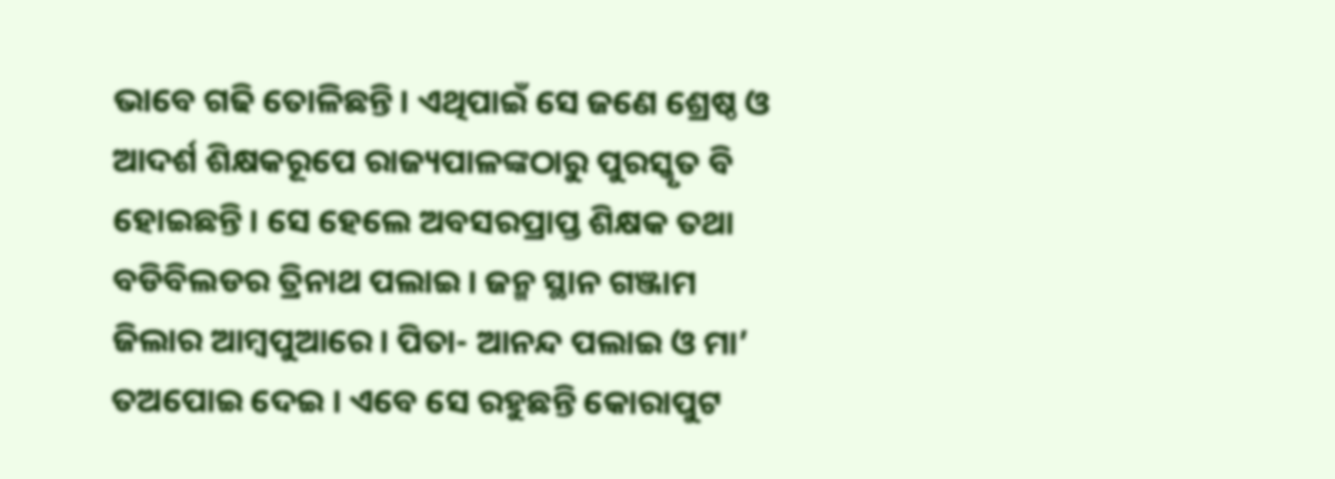ଭାବେ ଗଢି ତୋଳିଛନ୍ତି। ଏଥିପାଇଁ ସେ ଜଣେ ଶ୍ରେଷ୍ଠ ଓ ଆଦର୍ଶ ଶିକ୍ଷକରୂପେ ରାଜ୍ୟପାଳଙ୍କଠାରୁ ପୁରସ୍କୃତ ବି ହୋଇଛନ୍ତି। ସେ ହେଲେ ଅବସରପ୍ରାପ୍ତ ଶିକ୍ଷକ ତଥା ବଡିବିଲଡର ତ୍ରିନାଥ ପଲାଇ। ଜନ୍ମ ସ୍ଥାନ ଗଞ୍ଜାମ ଜିଲାର ଆମ୍ବପୁଆରେ। ପିତା- ଆନନ୍ଦ ପଲାଇ ଓ ମା’ ତଅପୋଇ ଦେଇ । ଏବେ ସେ ରହୁଛନ୍ତି କୋରାପୁଟ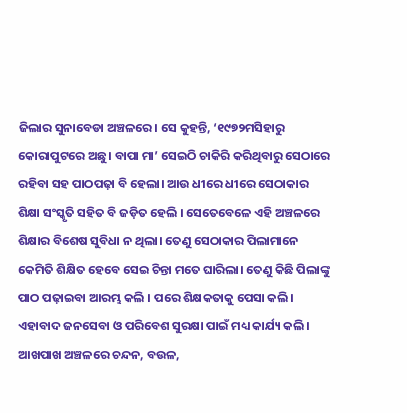ଜିଲାର ସୁନାବେଡା ଅଞ୍ଚଳରେ। ସେ କୁହନ୍ତି, ‘୧୯୭୨ମସିହାରୁ କୋରାପୁଟରେ ଅଛୁ। ବାପା ମା’ ସେଇଠି ଚାକିରି କରିଥିବାରୁ ସେଠାରେ ରହିବା ସହ ପାଠପଢ଼ା ବି ହେଲା। ଆଉ ଧୀରେ ଧୀରେ ସେଠାକାର ଶିକ୍ଷା ସଂସ୍କୃତି ସହିତ ବି ଜଡ଼ିତ ହେଲି । ସେତେବେଳେ ଏହି ଅଞ୍ଚଳରେ ଶିକ୍ଷାର ବିଶେଷ ସୁବିଧା ନ ଥିଲା। ତେଣୁ ସେଠାକାର ପିଲାମାନେ କେମିତି ଶିକ୍ଷିତ ହେବେ ସେଇ ଚିନ୍ତା ମତେ ଘାରିଲା। ତେଣୁ କିଛି ପିଲାଙ୍କୁ ପାଠ ପଢ଼ାଇବା ଆରମ୍ଭ କଲି । ପରେ ଶିକ୍ଷକତାକୁ ପେସା କଲି। ଏହାବାଦ ଜନସେବା ଓ ପରିବେଶ ସୁରକ୍ଷା ପାଇଁ ମଧ୍ୟ କାର୍ଯ୍ୟ କଲି। ଆଖପାଖ ଅଞ୍ଚଳରେ ଚନ୍ଦନ, ବଉଳ,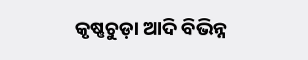କୃଷ୍ଣଚୁଡ଼ା ଆଦି ବିଭିନ୍ନ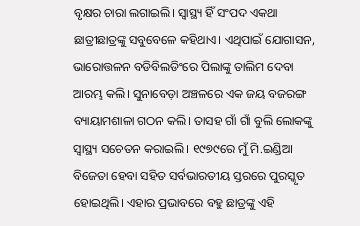ବୃକ୍ଷର ଚାରା ଲଗାଇଲି। ସ୍ବାସ୍ଥ୍ୟ ହିଁ ସଂପଦ ଏକଥା ଛାତ୍ରୀଛାତ୍ରଙ୍କୁ ସବୁବେଳେ କହିଥାଏ। ଏଥିପାଇଁ ଯୋଗାସନ, ଭାରୋତ୍ତଳନ ବଡିବିଲଡିଂରେ ପିଲାଙ୍କୁ ତାଲିମ ଦେବା ଆରମ୍ଭ କଲି। ସୁନାବେଡ଼ା ଅଞ୍ଚଳରେ ଏକ ଜୟ ବଜରଙ୍ଗ ବ୍ୟାୟାମଶାଳା ଗଠନ କଲି। ତାସହ ଗାଁ ଗାଁ ବୁଲି ଲୋକଙ୍କୁ ସ୍ବାସ୍ଥ୍ୟ ସଚେତନ କରାଇଲି। ୧୯୭୯ରେ ମୁଁ ମି.ଇଣ୍ଡିଆ ବିଜେତା ହେବା ସହିତ ସର୍ବଭାରତୀୟ ସ୍ତରରେ ପୁରସ୍କୃତ ହୋଇଥିଲି। ଏହାର ପ୍ରଭାବରେ ବହୁ ଛାତ୍ରଙ୍କୁ ଏହି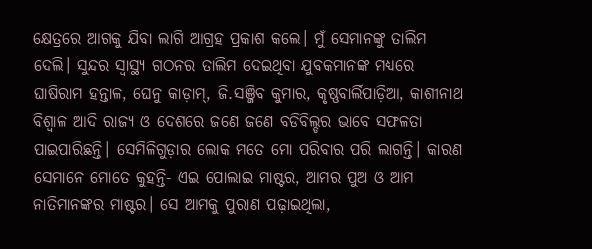କ୍ଷେତ୍ରରେ ଆଗକୁ ଯିବା ଲାଗି ଆଗ୍ରହ ପ୍ରକାଶ କଲେ। ମୁଁ ସେମାନଙ୍କୁ ତାଲିମ ଦେଲି। ସୁନ୍ଦର ସ୍ବାସ୍ଥ୍ୟ ଗଠନର ତାଲିମ ଦେଇଥିବା ଯୁବକମାନଙ୍କ ମଧ୍ୟରେ ଘାଷିରାମ ହନ୍ତାଳ, ଘେନୁ କାଡ଼ାମ୍, ଜି.ସଞ୍ଜିବ କୁମାର, କୃଷ୍ଣବାର୍ଲିପାଡ଼ିଆ, କାଶୀନାଥ ବିଶ୍ୱାଳ ଆଦି ରାଜ୍ୟ ଓ ଦେଶରେ ଜଣେ ଜଣେ ବଡିବିଲ୍ଡର ଭାବେ ସଫଳତା ପାଇପାରିଛନ୍ତି। ସେମିଳିଗୁଡ଼ାର ଲୋକ ମତେ ମୋ ପରିବାର ପରି ଲାଗନ୍ତି। କାରଣ ସେମାନେ ମୋତେ କୁହନ୍ତି- ଏଇ ପୋଲାଇ ମାଷ୍ଟର, ଆମର ପୁଅ ଓ ଆମ ନାତିମାନଙ୍କର ମାଷ୍ଟର। ସେ ଆମକୁ ପୁରାଣ ପଢ଼ାଇଥିଲା,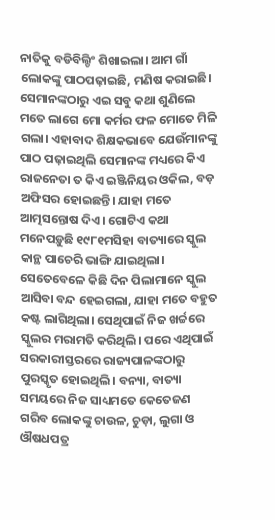ନାତିକୁ ବଡିବିଲ୍ଡିଂ ଶିଖାଇଲା। ଆମ ଗାଁ ଲୋକଙ୍କୁ ପାଠପଢ଼ାଇଛି, ମଣିଷ କରାଇଛି। ସେମାନଙ୍କଠାରୁ ଏଇ ସବୁ କଥା ଶୁଣିଲେ ମତେ ଲାଗେ ମୋ କର୍ମର ଫଳ ମୋତେ ମିଳି ଗଲା। ଏହାବାଦ ଶିକ୍ଷକଭାବେ ଯେଉଁମାନଙ୍କୁ ପାଠ ପଢ଼ାଇଥିଲି ସେମାନଙ୍କ ମଧ୍ୟରେ କିଏ ରାଜନେତା ତ କିଏ ଇଞ୍ଜିନିୟର ଓକିଲ, ବଡ଼ ଅଫିସର ହୋଇଛନ୍ତି। ଯାହା ମତେ ଆତ୍ମସନ୍ତୋଷ ଦିଏ। ଗୋଟିଏ କଥା ମନେପଡ଼ୁଛି ୧୯୮୧ମସିହା ବାତ୍ୟାରେ ସ୍କୁଲ କାନ୍ଥ ପାଚେରି ଭାଙ୍ଗି ଯାଇଥିଲା। ସେତେବେଳେ କିଛି ଦିନ ପିଲାମାନେ ସ୍କୁଲ ଆସିବା ବନ୍ଦ ହେଇଗଲା, ଯାହା ମତେ ବହୁତ କଷ୍ଟ ଲାଗିଥିଲା। ସେଥିପାଇଁ ନିଜ ଖର୍ଚ୍ଚରେ ସ୍କୁଲର ମରାମତି କରିଥିଲି। ପରେ ଏଥିପାଇଁ ସରକାରୀସ୍ତରରେ ରାଜ୍ୟପାଳଙ୍କଠାରୁ ପୁରସ୍କୃତ ହୋଇଥିଲି। ବନ୍ୟା, ବାତ୍ୟା ସମୟରେ ନିଜ ସାଧ୍ୟମତେ କେତେଜଣ ଗରିବ ଲୋକଙ୍କୁ ଚାଉଳ, ଚୁଡ଼ା, ଲୁଗା ଓ ଔଷଧପତ୍ର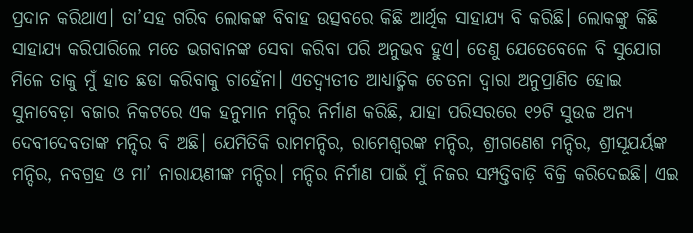ପ୍ରଦାନ କରିଥାଏ। ତା’ସହ ଗରିବ ଲୋକଙ୍କ ବିବାହ ଉତ୍ସବରେ କିଛି ଆର୍ଥିକ ସାହାଯ୍ୟ ବି କରିଛି। ଲୋକଙ୍କୁ କିଛି ସାହାଯ୍ୟ କରିପାରିଲେ ମତେ ଭଗବାନଙ୍କ ସେବା କରିବା ପରି ଅନୁଭବ ହୁଏ। ତେଣୁ ଯେତେବେଳେ ବି ସୁଯୋଗ ମିଳେ ତାକୁ ମୁଁ ହାତ ଛଡା କରିବାକୁ ଚାହେଁନା। ଏତଦ୍ବ୍ୟତୀତ ଆଧ୍ୟାତ୍ମିକ ଚେତନା ଦ୍ୱାରା ଅନୁପ୍ରାଣିତ ହୋଇ ସୁନାବେଡ଼ା ବଜାର ନିକଟରେ ଏକ ହନୁମାନ ମନ୍ଦିର ନିର୍ମାଣ କରିଛି, ଯାହା ପରିସରରେ ୧୨ଟି ସୁଉଚ୍ଚ ଅନ୍ୟ ଦେବୀଦେବତାଙ୍କ ମନ୍ଦିର ବି ଅଛି। ଯେମିତିକି ରାମମନ୍ଦିର, ରାମେଶ୍ୱରଙ୍କ ମନ୍ଦିର, ଶ୍ରୀଗଣେଶ ମନ୍ଦିର, ଶ୍ରୀସୂଯର୍ୟଙ୍କ ମନ୍ଦିର, ନବଗ୍ରହ ଓ ମା’ ନାରାୟଣୀଙ୍କ ମନ୍ଦିର। ମନ୍ଦିର ନିର୍ମାଣ ପାଇଁ ମୁଁ ନିଜର ସମ୍ପତ୍ତିବାଡ଼ି ବିକ୍ରି କରିଦେଇଛି। ଏଇ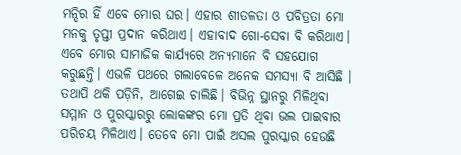ମନ୍ଦିର ହିଁ ଏବେ ମୋର ଘର। ଏହାର ଶୀତଳତା ଓ ପବିତ୍ରତା ମୋ ମନକୁ ତୃପ୍ତୀ ପ୍ରଦାନ କରିଥାଏ। ଏହାବାଦ ଗୋ-ସେବା ବି କରିଥାଏ। ଏବେ ମୋର ସାମାଜିକ କାର୍ଯ୍ୟରେ ଅନ୍ୟମାନେ ବି ସହଯୋଗ କରୁଛନ୍ତି। ଏଭଳି ପଥରେ ଗଲାବେଳେ ଅନେକ ସମସ୍ୟା ବି ଆସିଛି । ତଥାପି ଥକି ପଡ଼ିନି, ଆଗେଇ ଚାଲିଛି। ବିଭିନ୍ନ ସ୍ଥାନରୁ ମିଳିଥିବା ସମ୍ମାନ ଓ ପୁରସ୍କାରରୁ ଲୋକଙ୍କର ମୋ ପ୍ରତି ଥିବା ଭଲ ପାଇବାର ପରିଚୟ ମିଳିଥାଏ। ତେବେ ମୋ ପାଇଁ ଅସଲ ପୁରସ୍କାର ହେଉଛି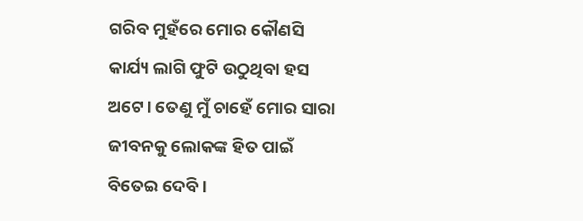ଗରିବ ମୁହଁରେ ମୋର କୌଣସି କାର୍ଯ୍ୟ ଲାଗି ଫୁଟି ଉଠୁଥିବା ହସ ଅଟେ। ତେଣୁ ମୁଁ ଚାହେଁ ମୋର ସାରା ଜୀବନକୁ ଲୋକଙ୍କ ହିତ ପାଇଁ ବିତେଇ ଦେବି।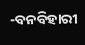-ବନବିହାରୀ